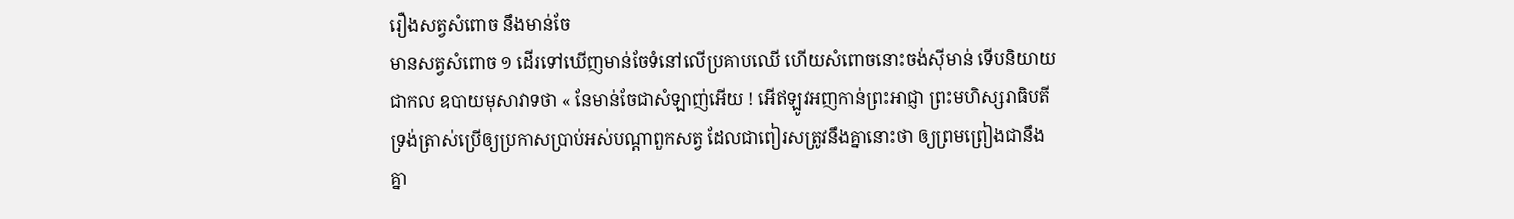រឿងសត្វសំពោច នឹងមាន់ចែ
មានសត្វសំពោច ១ ដើរទៅឃើញមាន់ចែទំនៅលើប្រគាបឈើ ហើយសំពោចនោះចង់ស៊ីមាន់ ទើបនិយាយជាកល ឧបាយមុសាវាទថា « នែមាន់ចែជាសំឡាញ់អើយ ! អើឥឡូវអញកាន់ព្រះអាជ្ញា ព្រះមហិស្សរាធិបតី ទ្រង់ត្រាស់ប្រើឲ្យប្រកាសប្រាប់អស់បណ្ដាពួកសត្វ ដែលជាពៀរសត្រូវនឹងគ្នានោះថា ឲ្យព្រមព្រៀងជានឹងគ្នា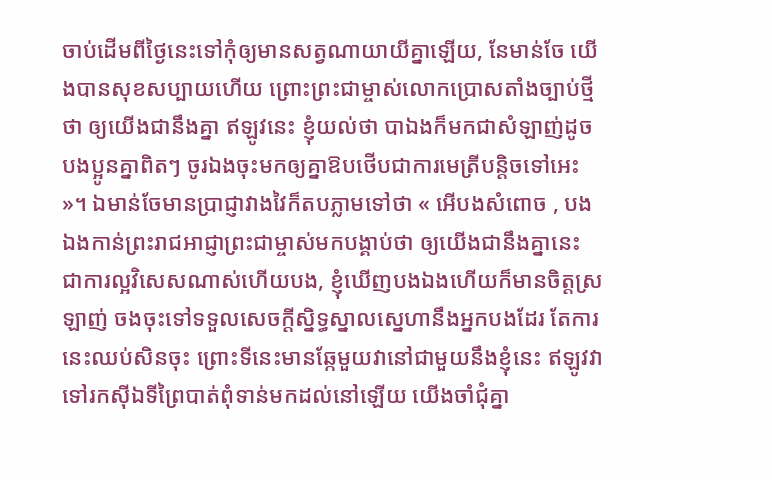ចាប់ដើមពីថ្ងៃនេះទៅកុំឲ្យមានសត្វណាយាយីគ្នាឡើយ, នែមាន់ចែ យើងបានសុខសប្បាយហើយ ព្រោះព្រះជាម្ចាស់លោកប្រោសតាំងច្បាប់ថ្មីថា ឲ្យយើងជានឹងគ្នា ឥឡូវនេះ ខ្ញុំយល់ថា បាឯងក៏មកជាសំឡាញ់ដូចបងប្អូនគ្នាពិតៗ ចូរឯងចុះមកឲ្យគ្នាឱបថើបជាការមេត្រីបន្តិចទៅអេះ »។ ឯមាន់ចែមានប្រាជ្ញាវាងវៃក៏តបភ្លាមទៅថា « អើបងសំពោច , បងឯងកាន់ព្រះរាជអាជ្ញាព្រះជាម្ចាស់មកបង្គាប់ថា ឲ្យយើងជានឹងគ្នានេះ ជាការល្អវិសេសណាស់ហើយបង, ខ្ញុំឃើញបងឯងហើយក៏មានចិត្តស្រឡាញ់ ចងចុះទៅទទួលសេចក្ដីស្និទ្ធស្នាលស្នេហានឹងអ្នកបងដែរ តែការនេះឈប់សិនចុះ ព្រោះទីនេះមានឆ្កែមួយវានៅជាមួយនឹងខ្ញុំនេះ ឥឡូវវាទៅរកស៊ីឯទីព្រៃបាត់ពុំទាន់មកដល់នៅឡើយ យើងចាំជុំគ្នា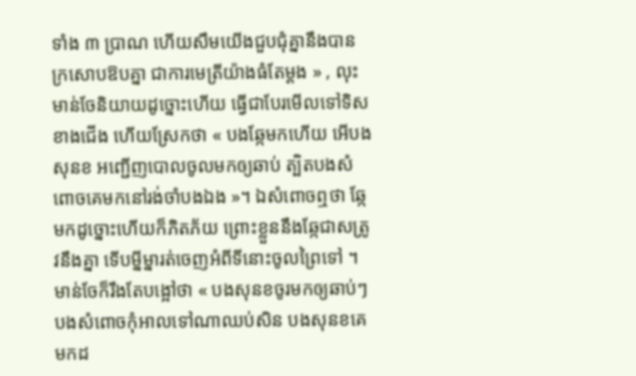ទាំង ៣ ប្រាណ ហើយសឹមយើងជួបជុំគ្នានឹងបានក្រសោបឱបគ្នា ជាការមេត្រីយ៉ាងធំតែម្ដង » , លុះមាន់ចែនិយាយដូច្នោះហើយ ធ្វើជាបែរមើលទៅទិសខាងជើង ហើយស្រែកថា « បងឆ្កែមកហើយ អើបងសុនខ អញ្ជើញបោលចូលមកឲ្យឆាប់ ត្បិតបងសំពោចគេមកនៅរង់ចាំបងឯង »។ ឯសំពោចឮថា ឆ្កែមកដូច្នោះហើយក៏ភិតភ័យ ព្រោះខ្លួននឹងឆ្កែជាសត្រូវនឹងគ្នា ទើបម្នីម្នារត់ចេញអំពីទីនោះចូលព្រៃទៅ ។ មាន់ចែក៏រឹងតែបង្អៅថា « បងសុនខចូរមកឲ្យឆាប់ៗ បងសំពោចកុំអាលទៅណាឈប់សិន បងសុនខគេមកដ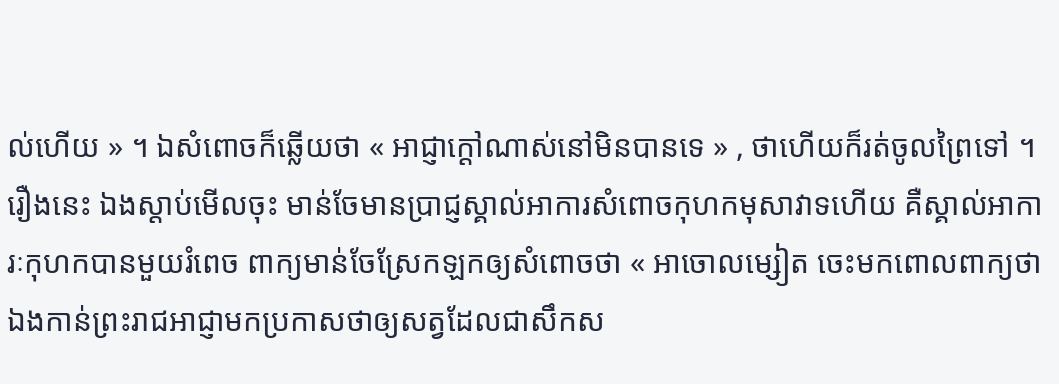ល់ហើយ » ។ ឯសំពោចក៏ឆ្លើយថា « អាជ្ញាក្ដៅណាស់នៅមិនបានទេ » , ថាហើយក៏រត់ចូលព្រៃទៅ ។
រឿងនេះ ឯងស្ដាប់មើលចុះ មាន់ចែមានប្រាជ្ញស្គាល់អាការសំពោចកុហកមុសាវាទហើយ គឺស្គាល់អាការៈកុហកបានមួយរំពេច ពាក្យមាន់ចែស្រែកឡកឲ្យសំពោចថា « អាចោលម្សៀត ចេះមកពោលពាក្យថា ឯងកាន់ព្រះរាជអាជ្ញាមកប្រកាសថាឲ្យសត្វដែលជាសឹកស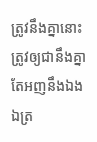ត្រូវនឹងគ្នានោះ ត្រូវឲ្យជានឹងគ្នា តែអញនឹងឯង ឯត្រ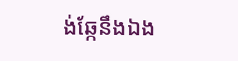ង់ឆ្កែនឹងឯង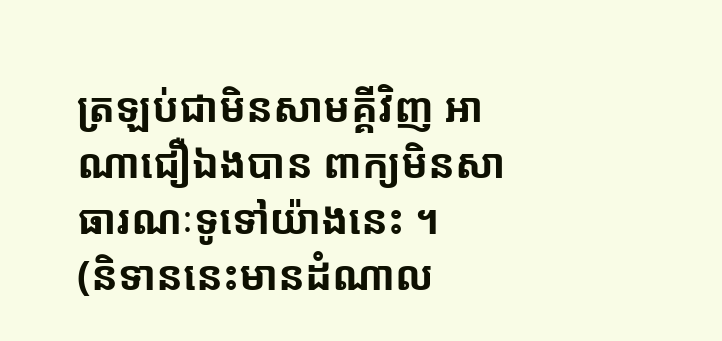ត្រឡប់ជាមិនសាមគ្គីវិញ អាណាជឿឯងបាន ពាក្យមិនសាធារណៈទូទៅយ៉ាងនេះ ។
(និទាននេះមានដំណាល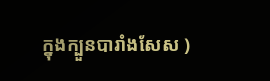ក្នុងក្បួនបារាំងសែស )